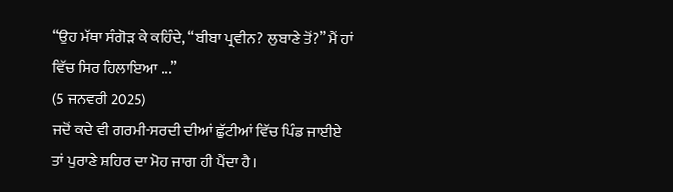“ਉਹ ਮੱਥਾ ਸੰਗੋੜ ਕੇ ਕਹਿੰਦੇ, “ਬੀਬਾ ਪ੍ਰਵੀਨ? ਲੁਬਾਣੇ ਤੋਂ?” ਮੈਂ ਹਾਂ ਵਿੱਚ ਸਿਰ ਹਿਲਾਇਆ ...”
(5 ਜਨਵਰੀ 2025)
ਜਦੋਂ ਕਦੇ ਵੀ ਗਰਮੀ-ਸਰਦੀ ਦੀਆਂ ਛੁੱਟੀਆਂ ਵਿੱਚ ਪਿੰਡ ਜਾਈਏ ਤਾਂ ਪੁਰਾਣੇ ਸ਼ਹਿਰ ਦਾ ਮੋਹ ਜਾਗ ਹੀ ਪੈਂਦਾ ਹੈ।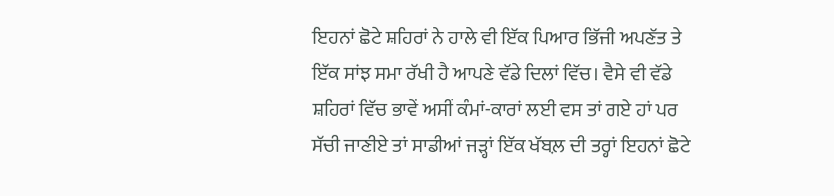ਇਹਨਾਂ ਛੋਟੇ ਸ਼ਹਿਰਾਂ ਨੇ ਹਾਲੇ ਵੀ ਇੱਕ ਪਿਆਰ ਭਿੱਜੀ ਅਪਣੱਤ ਤੇ ਇੱਕ ਸਾਂਝ ਸਮਾ ਰੱਖੀ ਹੈ ਆਪਣੇ ਵੱਡੇ ਦਿਲਾਂ ਵਿੱਚ। ਵੈਸੇ ਵੀ ਵੱਡੇ ਸ਼ਹਿਰਾਂ ਵਿੱਚ ਭਾਵੇਂ ਅਸੀਂ ਕੰਮਾਂ-ਕਾਰਾਂ ਲਈ ਵਸ ਤਾਂ ਗਏ ਹਾਂ ਪਰ ਸੱਚੀ ਜਾਣੀਏ ਤਾਂ ਸਾਡੀਆਂ ਜੜ੍ਹਾਂ ਇੱਕ ਖੱਬਲ਼ ਦੀ ਤਰ੍ਹਾਂ ਇਹਨਾਂ ਛੋਟੇ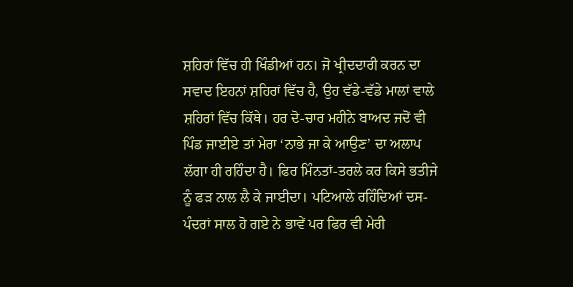ਸ਼ਹਿਰਾਂ ਵਿੱਚ ਹੀ ਖਿੰਡੀਆਂ ਹਨ। ਜੋ ਖ੍ਰੀਦਦਾਰੀ ਕਰਨ ਦਾ ਸਵਾਦ ਇਹਨਾਂ ਸ਼ਹਿਰਾਂ ਵਿੱਚ ਹੈ, ਉਹ ਵੱਡੇ-ਵੱਡੇ ਮਾਲਾਂ ਵਾਲੇ ਸ਼ਹਿਰਾਂ ਵਿੱਚ ਕਿੱਥੇ। ਹਰ ਦੋ-ਚਾਰ ਮਹੀਨੇ ਬਾਅਦ ਜਦੋਂ ਵੀ ਪਿੰਡ ਜਾਈਏ ਤਾਂ ਮੇਰਾ ‘ਨਾਭੇ ਜਾ ਕੇ ਆਉਣ’ ਦਾ ਅਲਾਪ ਲੱਗਾ ਹੀ ਰਹਿੰਦਾ ਹੈ। ਫਿਰ ਮਿੰਨਤਾਂ-ਤਰਲੇ ਕਰ ਕਿਸੇ ਭਤੀਜੇ ਨੂੰ ਫੜ ਨਾਲ ਲੈ ਕੇ ਜਾਈਦਾ। ਪਟਿਆਲੇ ਰਹਿੰਦਿਆਂ ਦਸ-ਪੰਦਰਾਂ ਸਾਲ ਹੋ ਗਏ ਨੇ ਭਾਵੇਂ ਪਰ ਫਿਰ ਵੀ ਮੇਰੀ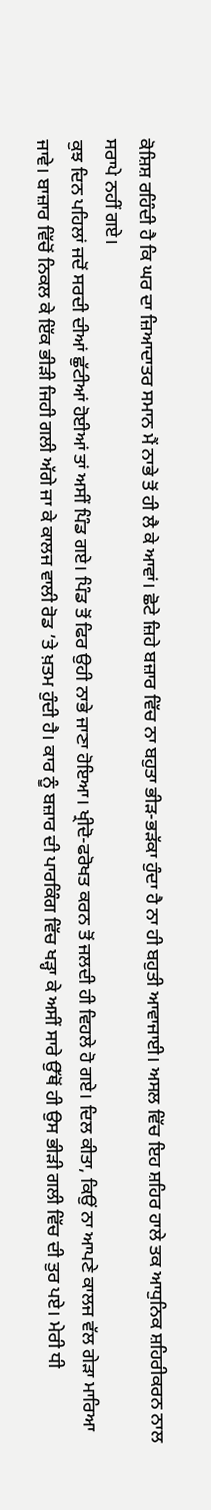ਕੋਸ਼ਿਸ਼ ਰਹਿੰਦੀ ਹੈ ਕਿ ਘਰ ਦਾ ਜ਼ਿਆਦਾਤਰ ਸਮਾਨ ਮੈਂ ਨਾਭੇ ਤੋਂ ਹੀ ਲੈ ਕੇ ਆਵਾਂ। ਛੋਟੇ ਜ਼ਿਹੇ ਬਜ਼ਾਰ ਵਿੱਚ ਨਾ ਬਹੁਤਾ ਭੀੜ-ਭੜੱਕਾ ਹੁੰਦਾ ਹੈ ਨਾ ਹੀ ਬਹੁਤੀ ਆਵਾਜਾਈ। ਅਸਲ ਵਿੱਚ ਇਹ ਸ਼ਹਿਰ ਹਾਲੇ ਤਕ ਆਧੁਨਿਕ ਸ਼ਹਿਰੀਕਰਨ ਨਾਲ ਸਰਾਪੇ ਨਹੀਂ ਗਏ।
ਕੁਝ ਦਿਨ ਪਹਿਲਾਂ ਜਦੋਂ ਸਰਦੀ ਦੀਆਂ ਛੁੱਟੀਆਂ ਹੋਈਆਂ ਤਾਂ ਅਸੀਂ ਪਿੰਡ ਗਏ। ਪਿੰਡ ਤੋਂ ਫਿਰ ਉਹੀ ਨਾਭੇ ਜਾਣਾ ਹੋਇਆ। ਖ੍ਰੀਦੋ-ਫਰੋਖਤ ਕਰਨ ਤੋਂ ਜਲਦੀ ਹੀ ਵਿਹਲੇ ਹੋ ਗਏ। ਦਿਲ ਕੀਤਾ, ਕਿਉਂ ਨਾ ਆਪਣੇ ਕਾਲਜ ਵੱਲ ਗੇੜਾ ਮਾਰਿਆ ਜਾਵੇ। ਬਾਜ਼ਾਰ ਵਿੱਚੋਂ ਨਿਕਲ ਕੇ ਇੱਕ ਭੀੜੀ ਜਿਹੀ ਗਲੀ ਅੱਗੇ ਜਾ ਕੇ ਕਾਲਜ ਵਾਲੀ ਰੋਡ ’ਤੇ ਖ਼ਤਮ ਹੁੰਦੀ ਹੈ। ਕਾਰ ਨੂੰ ਬਜ਼ਾਰ ਦੀ ਪਾਰਕਿੰਗ ਵਿੱਚ ਖੜ੍ਹਾ ਕੇ ਅਸੀਂ ਸਾਰੇ ਉੱਥੋਂ ਹੀ ਉਸ ਭੀੜੀ ਗਲੀ ਵਿੱਚ ਦੀ ਤੁਰ ਪਏ। ਮੇਰੀ ਧੀ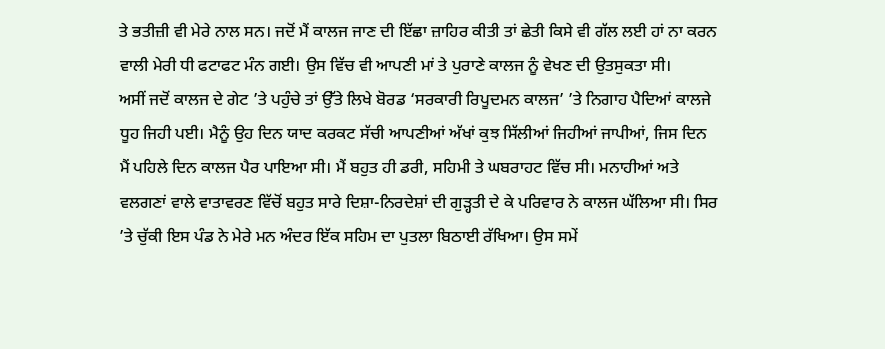ਤੇ ਭਤੀਜ਼ੀ ਵੀ ਮੇਰੇ ਨਾਲ ਸਨ। ਜਦੋਂ ਮੈਂ ਕਾਲਜ ਜਾਣ ਦੀ ਇੱਛਾ ਜ਼ਾਹਿਰ ਕੀਤੀ ਤਾਂ ਛੇਤੀ ਕਿਸੇ ਵੀ ਗੱਲ ਲਈ ਹਾਂ ਨਾ ਕਰਨ ਵਾਲੀ ਮੇਰੀ ਧੀ ਫਟਾਫਟ ਮੰਨ ਗਈ। ਉਸ ਵਿੱਚ ਵੀ ਆਪਣੀ ਮਾਂ ਤੇ ਪੁਰਾਣੇ ਕਾਲਜ ਨੂੰ ਵੇਖਣ ਦੀ ਉਤਸੁਕਤਾ ਸੀ।
ਅਸੀਂ ਜਦੋਂ ਕਾਲਜ ਦੇ ਗੇਟ ’ਤੇ ਪਹੁੰਚੇ ਤਾਂ ਉੱਤੇ ਲਿਖੇ ਬੋਰਡ ‘ਸਰਕਾਰੀ ਰਿਪੂਦਮਨ ਕਾਲਜ’ ’ਤੇ ਨਿਗਾਹ ਪੈਦਿਆਂ ਕਾਲਜੇ ਧੂਹ ਜਿਹੀ ਪਈ। ਮੈਨੂੰ ਉਹ ਦਿਨ ਯਾਦ ਕਰਕਟ ਸੱਚੀ ਆਪਣੀਆਂ ਅੱਖਾਂ ਕੁਝ ਸਿੱਲੀਆਂ ਜਿਹੀਆਂ ਜਾਪੀਆਂ, ਜਿਸ ਦਿਨ ਮੈਂ ਪਹਿਲੇ ਦਿਨ ਕਾਲਜ ਪੈਰ ਪਾਇਆ ਸੀ। ਮੈਂ ਬਹੁਤ ਹੀ ਡਰੀ, ਸਹਿਮੀ ਤੇ ਘਬਰਾਹਟ ਵਿੱਚ ਸੀ। ਮਨਾਹੀਆਂ ਅਤੇ ਵਲਗਣਾਂ ਵਾਲੇ ਵਾਤਾਵਰਣ ਵਿੱਚੋਂ ਬਹੁਤ ਸਾਰੇ ਦਿਸ਼ਾ-ਨਿਰਦੇਸ਼ਾਂ ਦੀ ਗੁੜ੍ਹਤੀ ਦੇ ਕੇ ਪਰਿਵਾਰ ਨੇ ਕਾਲਜ ਘੱਲਿਆ ਸੀ। ਸਿਰ ’ਤੇ ਚੁੱਕੀ ਇਸ ਪੰਡ ਨੇ ਮੇਰੇ ਮਨ ਅੰਦਰ ਇੱਕ ਸਹਿਮ ਦਾ ਪੁਤਲਾ ਬਿਠਾਈ ਰੱਖਿਆ। ਉਸ ਸਮੇਂ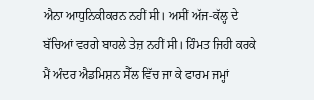ਐਨਾ ਆਧੁਨਿਕੀਕਰਨ ਨਹੀਂ ਸੀ। ਅਸੀਂ ਅੱਜ-ਕੱਲ੍ਹ ਦੇ ਬੱਚਿਆਂ ਵਰਗੇ ਬਾਹਲੇ ਤੇਜ਼ ਨਹੀਂ ਸੀ। ਹਿੰਮਤ ਜਿਹੀ ਕਰਕੇ ਮੈਂ ਅੰਦਰ ਐਡਮਿਸ਼ਨ ਸੈੱਲ ਵਿੱਚ ਜਾ ਕੇ ਫਾਰਮ ਜਮ੍ਹਾਂ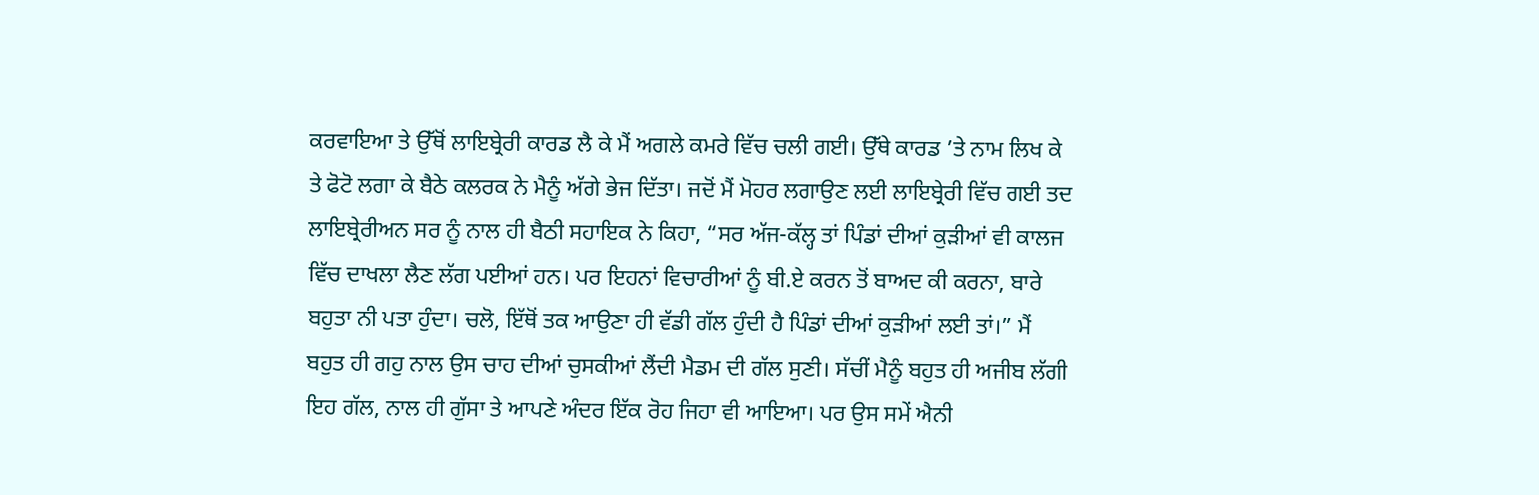ਕਰਵਾਇਆ ਤੇ ਉੱਥੋਂ ਲਾਇਬ੍ਰੇਰੀ ਕਾਰਡ ਲੈ ਕੇ ਮੈਂ ਅਗਲੇ ਕਮਰੇ ਵਿੱਚ ਚਲੀ ਗਈ। ਉੱਥੇ ਕਾਰਡ ’ਤੇ ਨਾਮ ਲਿਖ ਕੇ ਤੇ ਫੋਟੋ ਲਗਾ ਕੇ ਬੈਠੇ ਕਲਰਕ ਨੇ ਮੈਨੂੰ ਅੱਗੇ ਭੇਜ ਦਿੱਤਾ। ਜਦੋਂ ਮੈਂ ਮੋਹਰ ਲਗਾਉਣ ਲਈ ਲਾਇਬ੍ਰੇਰੀ ਵਿੱਚ ਗਈ ਤਦ ਲਾਇਬ੍ਰੇਰੀਅਨ ਸਰ ਨੂੰ ਨਾਲ ਹੀ ਬੈਠੀ ਸਹਾਇਕ ਨੇ ਕਿਹਾ, “ਸਰ ਅੱਜ-ਕੱਲ੍ਹ ਤਾਂ ਪਿੰਡਾਂ ਦੀਆਂ ਕੁੜੀਆਂ ਵੀ ਕਾਲਜ ਵਿੱਚ ਦਾਖਲਾ ਲੈਣ ਲੱਗ ਪਈਆਂ ਹਨ। ਪਰ ਇਹਨਾਂ ਵਿਚਾਰੀਆਂ ਨੂੰ ਬੀ.ਏ ਕਰਨ ਤੋਂ ਬਾਅਦ ਕੀ ਕਰਨਾ, ਬਾਰੇ ਬਹੁਤਾ ਨੀ ਪਤਾ ਹੁੰਦਾ। ਚਲੋ, ਇੱਥੋਂ ਤਕ ਆਉਣਾ ਹੀ ਵੱਡੀ ਗੱਲ ਹੁੰਦੀ ਹੈ ਪਿੰਡਾਂ ਦੀਆਂ ਕੁੜੀਆਂ ਲਈ ਤਾਂ।” ਮੈਂ ਬਹੁਤ ਹੀ ਗਹੁ ਨਾਲ ਉਸ ਚਾਹ ਦੀਆਂ ਚੁਸਕੀਆਂ ਲੈਂਦੀ ਮੈਡਮ ਦੀ ਗੱਲ ਸੁਣੀ। ਸੱਚੀਂ ਮੈਨੂੰ ਬਹੁਤ ਹੀ ਅਜੀਬ ਲੱਗੀ ਇਹ ਗੱਲ, ਨਾਲ ਹੀ ਗੁੱਸਾ ਤੇ ਆਪਣੇ ਅੰਦਰ ਇੱਕ ਰੋਹ ਜਿਹਾ ਵੀ ਆਇਆ। ਪਰ ਉਸ ਸਮੇਂ ਐਨੀ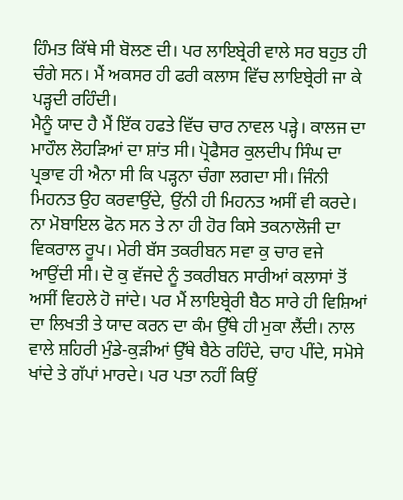ਹਿੰਮਤ ਕਿੱਥੇ ਸੀ ਬੋਲਣ ਦੀ। ਪਰ ਲਾਇਬ੍ਰੇਰੀ ਵਾਲੇ ਸਰ ਬਹੁਤ ਹੀ ਚੰਗੇ ਸਨ। ਮੈਂ ਅਕਸਰ ਹੀ ਫਰੀ ਕਲਾਸ ਵਿੱਚ ਲਾਇਬ੍ਰੇਰੀ ਜਾ ਕੇ ਪੜ੍ਹਦੀ ਰਹਿੰਦੀ।
ਮੈਨੂੰ ਯਾਦ ਹੈ ਮੈਂ ਇੱਕ ਹਫਤੇ ਵਿੱਚ ਚਾਰ ਨਾਵਲ ਪੜ੍ਹੇ। ਕਾਲਜ ਦਾ ਮਾਹੌਲ ਲੋਹੜਿਆਂ ਦਾ ਸ਼ਾਂਤ ਸੀ। ਪ੍ਰੋਫੈਸਰ ਕੁਲਦੀਪ ਸਿੰਘ ਦਾ ਪ੍ਰਭਾਵ ਹੀ ਐਨਾ ਸੀ ਕਿ ਪੜ੍ਹਨਾ ਚੰਗਾ ਲਗਦਾ ਸੀ। ਜਿੰਨੀ ਮਿਹਨਤ ਉਹ ਕਰਵਾਉਂਦੇ, ਉਂਨੀ ਹੀ ਮਿਹਨਤ ਅਸੀਂ ਵੀ ਕਰਦੇ। ਨਾ ਮੋਬਾਇਲ ਫੋਨ ਸਨ ਤੇ ਨਾ ਹੀ ਹੋਰ ਕਿਸੇ ਤਕਨਾਲੋਜੀ ਦਾ ਵਿਕਰਾਲ ਰੂਪ। ਮੇਰੀ ਬੱਸ ਤਕਰੀਬਨ ਸਵਾ ਕੁ ਚਾਰ ਵਜੇ ਆਉਂਦੀ ਸੀ। ਦੋ ਕੁ ਵੱਜਦੇ ਨੂੰ ਤਕਰੀਬਨ ਸਾਰੀਆਂ ਕਲਾਸਾਂ ਤੋਂ ਅਸੀਂ ਵਿਹਲੇ ਹੋ ਜਾਂਦੇ। ਪਰ ਮੈਂ ਲਾਇਬ੍ਰੇਰੀ ਬੈਠ ਸਾਰੇ ਹੀ ਵਿਸ਼ਿਆਂ ਦਾ ਲਿਖਤੀ ਤੇ ਯਾਦ ਕਰਨ ਦਾ ਕੰਮ ਉੱਥੇ ਹੀ ਮੁਕਾ ਲੈਂਦੀ। ਨਾਲ ਵਾਲੇ ਸ਼ਹਿਰੀ ਮੁੰਡੇ-ਕੁੜੀਆਂ ਉੱਥੇ ਬੈਠੇ ਰਹਿੰਦੇ, ਚਾਹ ਪੀਂਦੇ, ਸਮੋਸੇ ਖਾਂਦੇ ਤੇ ਗੱਪਾਂ ਮਾਰਦੇ। ਪਰ ਪਤਾ ਨਹੀਂ ਕਿਉਂ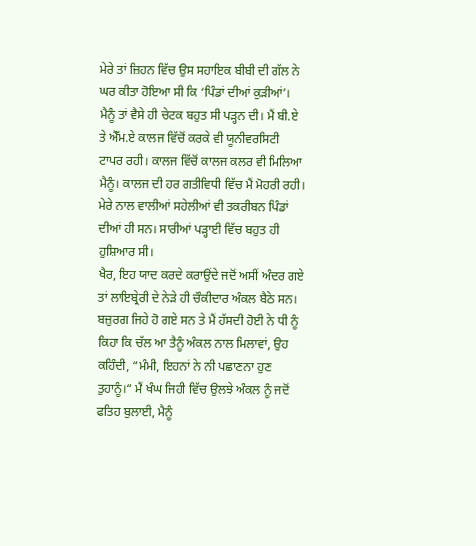ਮੇਰੇ ਤਾਂ ਜ਼ਿਹਨ ਵਿੱਚ ਉਸ ਸਹਾਇਕ ਬੀਬੀ ਦੀ ਗੱਲ ਨੇ ਘਰ ਕੀਤਾ ਹੋਇਆ ਸੀ ਕਿ ‘ਪਿੰਡਾਂ ਦੀਆਂ ਕੁੜੀਆਂ’। ਮੈਨੂੰ ਤਾਂ ਵੈਸੇ ਹੀ ਚੇਟਕ ਬਹੁਤ ਸੀ ਪੜ੍ਹਨ ਦੀ। ਮੈਂ ਬੀ.ਏ ਤੇ ਐੱਮ.ਏ ਕਾਲਜ ਵਿੱਚੋਂ ਕਰਕੇ ਵੀ ਯੂਨੀਵਰਸਿਟੀ ਟਾਪਰ ਰਹੀ। ਕਾਲਜ ਵਿੱਚੋਂ ਕਾਲਜ ਕਲਰ ਵੀ ਮਿਲਿਆ ਮੈਨੂੰ। ਕਾਲਜ ਦੀ ਹਰ ਗਤੀਵਿਧੀ ਵਿੱਚ ਮੈਂ ਮੋਹਰੀ ਰਹੀ। ਮੇਰੇ ਨਾਲ ਵਾਲੀਆਂ ਸਹੇਲੀਆਂ ਵੀ ਤਕਰੀਬਨ ਪਿੰਡਾਂ ਦੀਆਂ ਹੀ ਸਨ। ਸਾਰੀਆਂ ਪੜ੍ਹਾਈ ਵਿੱਚ ਬਹੁਤ ਹੀ ਹੁਸ਼ਿਆਰ ਸੀ।
ਖੈਰ, ਇਹ ਯਾਦ ਕਰਦੇ ਕਰਾਉਂਦੇ ਜਦੋਂ ਅਸੀਂ ਅੰਦਰ ਗਏ ਤਾਂ ਲਾਇਬ੍ਰੇਰੀ ਦੇ ਨੇੜੇ ਹੀ ਚੌਕੀਦਾਰ ਅੰਕਲ ਬੈਠੇ ਸਨ। ਬਜ਼ੁਰਗ ਜਿਹੇ ਹੋ ਗਏ ਸਨ ਤੇ ਮੈਂ ਹੱਸਦੀ ਹੋਈ ਨੇ ਧੀ ਨੂੰ ਕਿਹਾ ਕਿ ਚੱਲ ਆ ਤੈਨੂੰ ਅੰਕਲ ਨਾਲ ਮਿਲਾਵਾਂ, ਉਹ ਕਹਿੰਦੀ, “ਮੰਮੀ, ਇਹਨਾਂ ਨੇ ਨੀ ਪਛਾਣਨਾ ਹੁਣ ਤੁਹਾਨੂੰ।“ ਮੈਂ ਖੰਘ ਜਿਹੀ ਵਿੱਚ ਉਲਝੇ ਅੰਕਲ ਨੂੰ ਜਦੋਂ ਫਤਿਹ ਬੁਲਾਈ, ਮੈਨੂੰ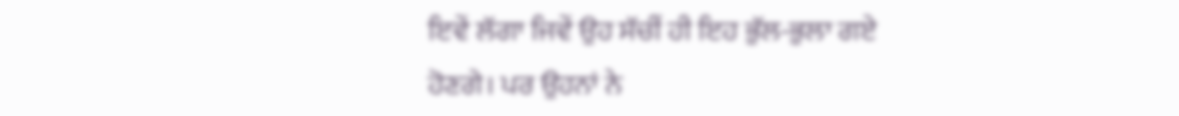ਇਵੇਂ ਲੱਗਾ ਜਿਵੇਂ ਉਹ ਸੱਚੀਂ ਹੀ ਇਹ ਭੁੱਲ-ਭੁਲਾ ਗਏ ਹੋਣਗੇ। ਪਰ ਉਹਨਾਂ ਨੇ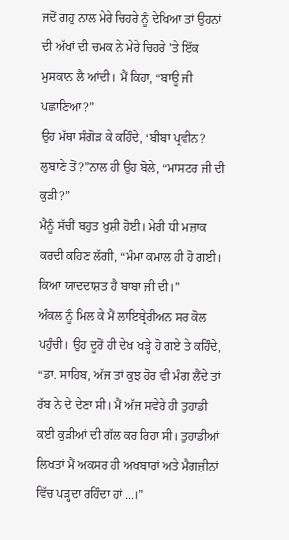ਜਦੋਂ ਗਹੁ ਨਾਲ ਮੇਰੇ ਚਿਹਰੇ ਨੂੰ ਦੇਖਿਆ ਤਾਂ ਉਹਨਾਂ ਦੀ ਅੱਖਾਂ ਦੀ ਚਮਕ ਨੇ ਮੇਰੇ ਚਿਹਰੇ ’ਤੇ ਇੱਕ ਮੁਸਕਾਨ ਲੈ ਆਂਦੀ। ਮੈਂ ਕਿਹਾ, “ਬਾਊ ਜੀ ਪਛਾਣਿਆ?”
ਉਹ ਮੱਥਾ ਸੰਗੋੜ ਕੇ ਕਹਿੰਦੇ, ‘ਬੀਬਾ ਪ੍ਰਵੀਨ? ਲੁਬਾਣੇ ਤੋਂ?”ਨਾਲ ਹੀ ਉਹ ਬੋਲੇ, “ਮਾਸਟਰ ਜੀ ਦੀ ਕੁੜੀ?”
ਮੈਨੂੰ ਸੱਚੀਂ ਬਹੁਤ ਖੁਸ਼ੀ ਹੋਈ। ਮੇਰੀ ਧੀ ਮਜ਼ਾਕ ਕਰਦੀ ਕਹਿਣ ਲੱਗੀ, “ਮੰਮਾ ਕਮਾਲ ਹੀ ਹੋ ਗਈ। ਕਿਆ ਯਾਦਦਾਸ਼ਤ ਹੈ ਬਾਬਾ ਜੀ ਦੀ।”
ਅੰਕਲ ਨੂੰ ਮਿਲ ਕੇ ਮੈਂ ਲਾਇਬ੍ਰੇਰੀਅਨ ਸਰ ਕੋਲ ਪਹੁੰਚੀ। ਉਹ ਦੂਰੋਂ ਹੀ ਦੇਖ ਖੜ੍ਹੇ ਹੋ ਗਏ ਤੇ ਕਹਿੰਦੇ, “ਡਾ. ਸਾਹਿਬ, ਅੱਜ ਤਾਂ ਕੁਝ ਹੋਰ ਵੀ ਮੰਗ ਲੈਂਦੇ ਤਾਂ ਰੱਬ ਨੇ ਦੇ ਦੇਣਾ ਸੀ। ਮੈਂ ਅੱਜ ਸਵੇਰੇ ਹੀ ਤੁਹਾਡੀ ਕਈ ਕੁੜੀਆਂ ਦੀ ਗੱਲ ਕਰ ਰਿਹਾ ਸੀ। ਤੁਹਾਡੀਆਂ ਲਿਖਤਾਂ ਮੈਂ ਅਕਸਰ ਹੀ ਅਖਬਾਰਾਂ ਅਤੇ ਮੈਗਜ਼ੀਨਾਂ ਵਿੱਚ ਪੜ੍ਹਦਾ ਰਹਿੰਦਾ ਹਾਂ ...।”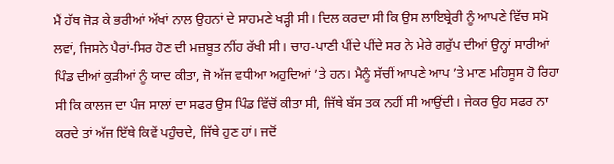ਮੈਂ ਹੱਥ ਜੋੜ ਕੇ ਭਰੀਆਂ ਅੱਖਾਂ ਨਾਲ ਉਹਨਾਂ ਦੇ ਸਾਹਮਣੇ ਖੜ੍ਹੀ ਸੀ। ਦਿਲ ਕਰਦਾ ਸੀ ਕਿ ਉਸ ਲਾਇਬ੍ਰੇਰੀ ਨੂੰ ਆਪਣੇ ਵਿੱਚ ਸਮੋ ਲਵਾਂ, ਜਿਸਨੇ ਪੈਰਾਂ-ਸਿਰ ਹੋਣ ਦੀ ਮਜ਼ਬੂਤ ਨੀਂਹ ਰੱਖੀ ਸੀ। ਚਾਹ-ਪਾਣੀ ਪੀਂਦੇ ਪੀਂਦੇ ਸਰ ਨੇ ਮੇਰੇ ਗਰੁੱਪ ਦੀਆਂ ਉਨ੍ਹਾਂ ਸਾਰੀਆਂ ਪਿੰਡ ਦੀਆਂ ਕੁੜੀਆਂ ਨੂੰ ਯਾਦ ਕੀਤਾ, ਜੋ ਅੱਜ ਵਧੀਆ ਅਹੁਦਿਆਂ ’ਤੇ ਹਨ। ਮੈਨੂੰ ਸੱਚੀਂ ਆਪਣੇ ਆਪ ’ਤੇ ਮਾਣ ਮਹਿਸੂਸ ਹੋ ਰਿਹਾ ਸੀ ਕਿ ਕਾਲਜ ਦਾ ਪੰਜ ਸਾਲਾਂ ਦਾ ਸਫਰ ਉਸ ਪਿੰਡ ਵਿੱਚੋਂ ਕੀਤਾ ਸੀ, ਜਿੱਥੇ ਬੱਸ ਤਕ ਨਹੀਂ ਸੀ ਆਉਂਦੀ। ਜੇਕਰ ਉਹ ਸਫਰ ਨਾ ਕਰਦੇ ਤਾਂ ਅੱਜ ਇੱਥੇ ਕਿਵੇਂ ਪਹੁੰਚਦੇ, ਜਿੱਥੇ ਹੁਣ ਹਾਂ। ਜਦੋਂ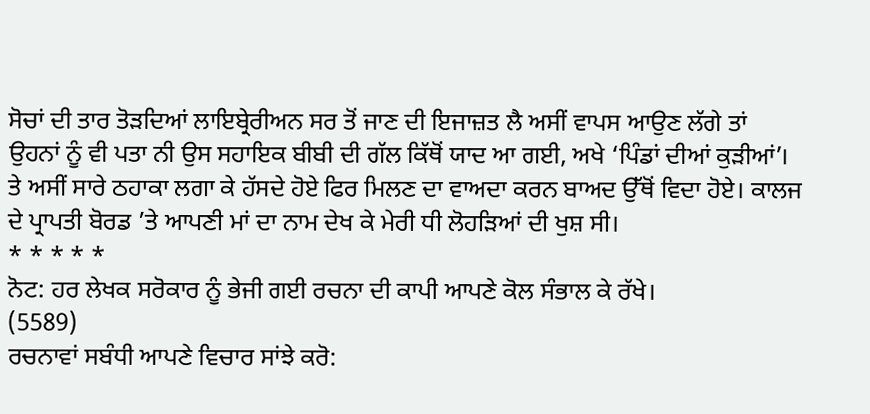ਸੋਚਾਂ ਦੀ ਤਾਰ ਤੋੜਦਿਆਂ ਲਾਇਬ੍ਰੇਰੀਅਨ ਸਰ ਤੋਂ ਜਾਣ ਦੀ ਇਜਾਜ਼ਤ ਲੈ ਅਸੀਂ ਵਾਪਸ ਆਉਣ ਲੱਗੇ ਤਾਂ ਉਹਨਾਂ ਨੂੰ ਵੀ ਪਤਾ ਨੀ ਉਸ ਸਹਾਇਕ ਬੀਬੀ ਦੀ ਗੱਲ ਕਿੱਥੋਂ ਯਾਦ ਆ ਗਈ, ਅਖੇ ‘ਪਿੰਡਾਂ ਦੀਆਂ ਕੁੜੀਆਂ’। ਤੇ ਅਸੀਂ ਸਾਰੇ ਠਹਾਕਾ ਲਗਾ ਕੇ ਹੱਸਦੇ ਹੋਏ ਫਿਰ ਮਿਲਣ ਦਾ ਵਾਅਦਾ ਕਰਨ ਬਾਅਦ ਉੱਥੋਂ ਵਿਦਾ ਹੋਏ। ਕਾਲਜ ਦੇ ਪ੍ਰਾਪਤੀ ਬੋਰਡ ’ਤੇ ਆਪਣੀ ਮਾਂ ਦਾ ਨਾਮ ਦੇਖ ਕੇ ਮੇਰੀ ਧੀ ਲੋਹੜਿਆਂ ਦੀ ਖੁਸ਼ ਸੀ।
* * * * *
ਨੋਟ: ਹਰ ਲੇਖਕ ਸਰੋਕਾਰ ਨੂੰ ਭੇਜੀ ਗਈ ਰਚਨਾ ਦੀ ਕਾਪੀ ਆਪਣੇ ਕੋਲ ਸੰਭਾਲ ਕੇ ਰੱਖੇ।
(5589)
ਰਚਨਾਵਾਂ ਸਬੰਧੀ ਆਪਣੇ ਵਿਚਾਰ ਸਾਂਝੇ ਕਰੋ: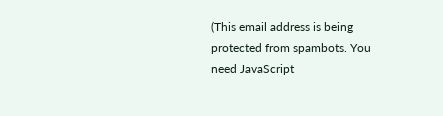(This email address is being protected from spambots. You need JavaScript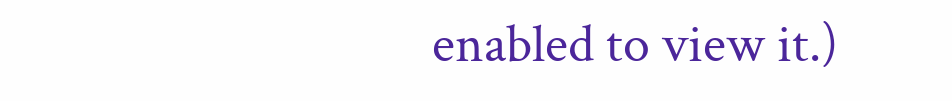enabled to view it.)